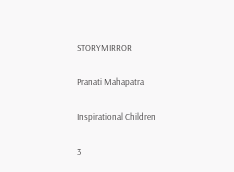STORYMIRROR

Pranati Mahapatra

Inspirational Children

3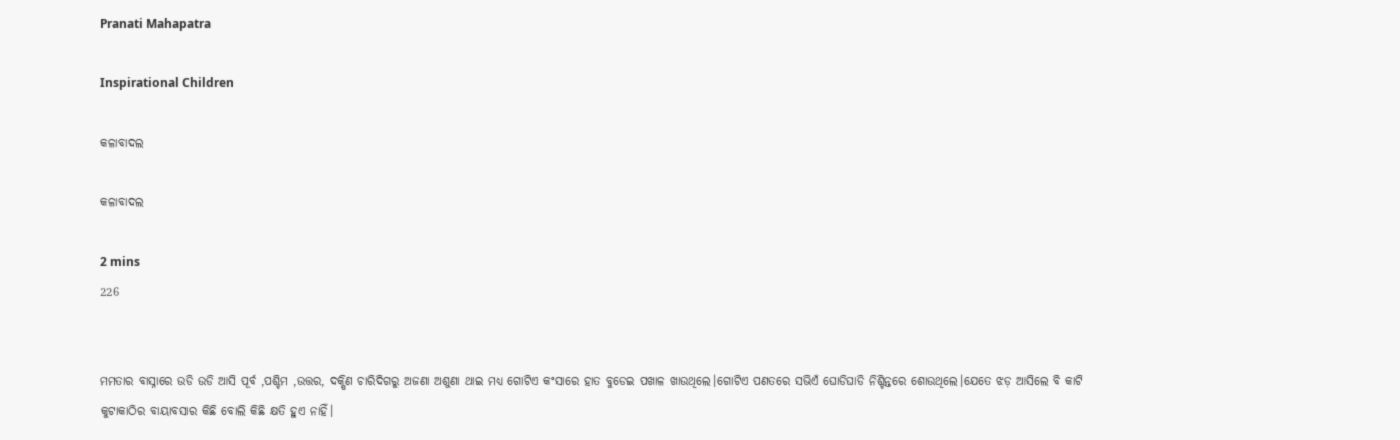Pranati Mahapatra

Inspirational Children

କଳାବାଦଲ

କଳାବାଦଲ

2 mins
226


ମମତାର ବାସ୍ନାରେ ଉଡି ଉଡି ଆସି ପୂର୍ବ ,ପଶ୍ଚିମ ,ଉତ୍ତର, ଦକ୍ଷିଣ ଚାରିଦିଗରୁ ଅଜଣା ଅଶୁଣା ଥାଇ ମଧ୍ୟ ଗୋଟିଏ କଂସାରେ ହାତ ବୁଡେଇ ପଖାଳ ଖାଉଥିଲେ।ଗୋଟିଏ ପଣତରେ ସଭିଏଁ ଘୋଡିଘାଡି ନିଶ୍ଚିନ୍ତରେ ଶୋଉଥିଲେ।ଯେତେ ଝଡ଼ ଆସିଲେ ବି କାଟି କୁଟାକାଠିର ବାୟାବସାର କିଛି ବୋଲି କିଛି କ୍ଷତି ହୁଏ ନାହିଁ।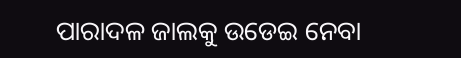ପାରାଦଳ ଜାଲକୁ ଉଡେଇ ନେବା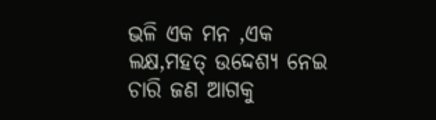ଭଳି ଏକ ମନ ,ଏକ ଲକ୍ଷ,ମହତ୍ ଉଦ୍ଦେଶ୍ୟ ନେଇ ଚାରି ଜଣ ଆଗକୁ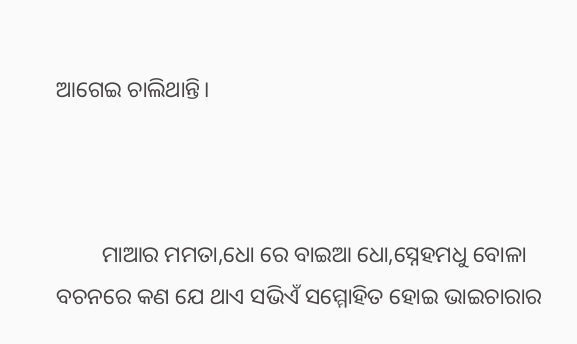ଆଗେଇ ଚାଲିଥାନ୍ତି।



        ମାଆର ମମତା,ଧୋ ରେ ବାଇଆ ଧୋ,ସ୍ନେହମଧୁ ବୋଳା ବଚନରେ କଣ ଯେ ଥାଏ ସଭିଏଁ ସମ୍ମୋହିତ ହୋଇ ଭାଇଚାରାର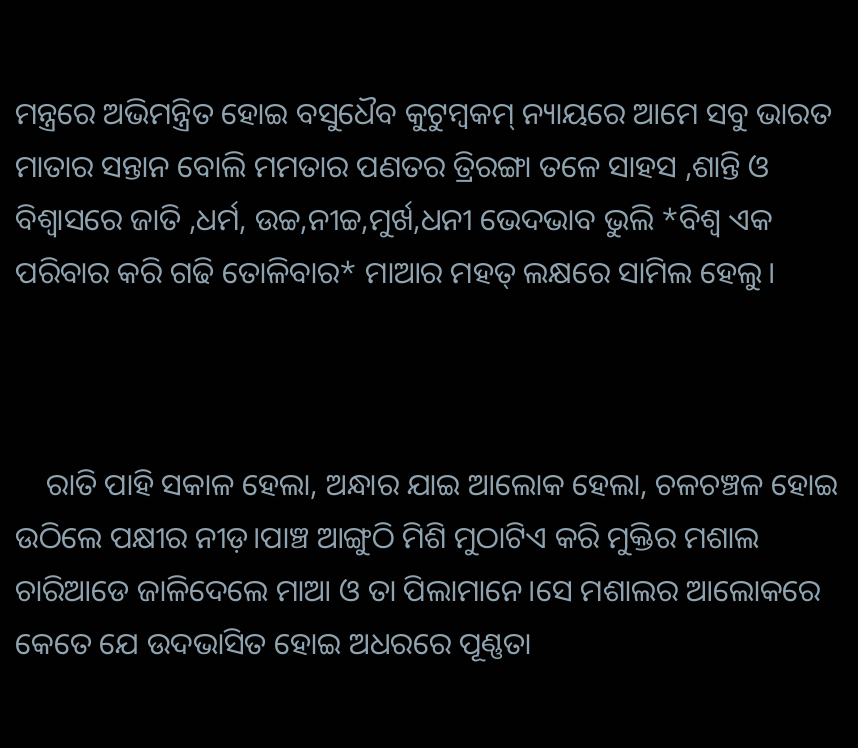ମନ୍ତ୍ରରେ ଅଭିମନ୍ତ୍ରିତ ହୋଇ ବସୁଧୈବ କୁଟୁମ୍ବକମ୍ ନ୍ୟାୟରେ ଆମେ ସବୁ ଭାରତ ମାତାର ସନ୍ତାନ ବୋଲି ମମତାର ପଣତର ତ୍ରିରଙ୍ଗା ତଳେ ସାହସ ,ଶାନ୍ତି ଓ ବିଶ୍ୱାସରେ ଜାତି ,ଧର୍ମ, ଉଚ୍ଚ,ନୀଚ୍ଚ,ମୁର୍ଖ,ଧନୀ ଭେଦଭାବ ଭୁଲି *ବିଶ୍ଵ ଏକ ପରିବାର କରି ଗଢି ତୋଳିବାର* ମାଆର ମହତ୍ ଲକ୍ଷରେ ସାମିଲ ହେଲୁ।



    ରାତି ପାହି ସକାଳ ହେଲା, ଅନ୍ଧାର ଯାଇ ଆଲୋକ ହେଲା, ଚଳଚଞ୍ଚଳ ହୋଇ ଉଠିଲେ ପକ୍ଷୀର ନୀଡ଼।ପାଞ୍ଚ ଆଙ୍ଗୁଠି ମିଶି ମୁଠାଟିଏ କରି ମୁକ୍ତିର ମଶାଲ ଚାରିଆଡେ ଜାଳିଦେଲେ ମାଆ ଓ ତା ପିଲାମାନେ।ସେ ମଶାଲର ଆଲୋକରେ କେତେ ଯେ ଉଦଭାସିତ ହୋଇ ଅଧରରେ ପୂଣ୍ଣତା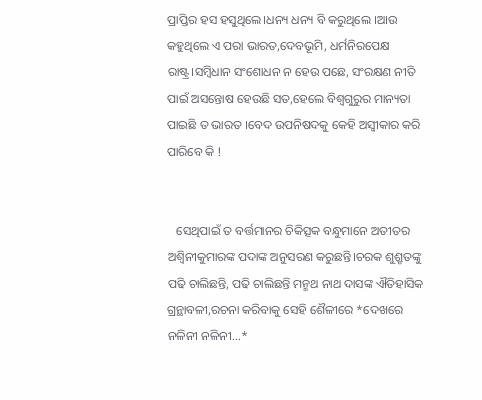ପ୍ରାପ୍ତିର ହସ ହସୁଥିଲେ।ଧନ୍ୟ ଧନ୍ୟ ବି କରୁଥିଲେ ।ଆଉ କହୁଥିଲେ ଏ ପରା ଭାରତ,ଦେବଭୂମି, ଧର୍ମନିରପେକ୍ଷ ରାଷ୍ଟ୍ର।ସମ୍ବିଧାନ ସଂଶୋଧନ ନ ହେଉ ପଛେ, ସଂରକ୍ଷଣ ନୀତି ପାଇଁ ଅସନ୍ତୋଷ ହେଉଛି ସତ,ହେଲେ ବିଶ୍ବଗୁରୁର ମାନ୍ୟତା ପାଇଛି ତ ଭାରତ ।ବେଦ ଉପନିଷଦକୁ କେହି ଅସ୍ଵୀକାର କରି ପାରିବେ କି !


   ସେଥିପାଇଁ ତ ବର୍ତ୍ତମାନର ଚିକିତ୍ସକ ବନ୍ଧୁମାନେ ଅତୀତର ଅଶ୍ଵିନୀକୁମାରଙ୍କ ପଦାଙ୍କ ଅନୁସରଣ କରୁଛନ୍ତି।ଚରକ ଶୁଶ୍ରୃତଙ୍କୁ ପଢି ଚାଲିଛନ୍ତି, ପଢି ଚାଲିଛନ୍ତି ମନ୍ମଥ ନାଥ ଦାସଙ୍କ ଐତିହାସିକ ଗ୍ରନ୍ଥାବଳୀ,ରଚନା କରିବାକୁ ସେହି ଶୈଳୀରେ *ଦେଖରେ ନଳିନୀ ନଳିନୀ...*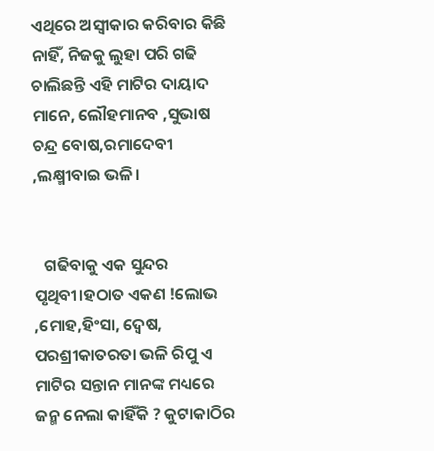ଏଥିରେ ଅସ୍ଵୀକାର କରିବାର କିଛି ନାହିଁ, ନିଜକୁ ଲୁହା ପରି ଗଢି ଚାଲିଛନ୍ତି ଏହି ମାଟିର ଦାୟାଦ ମାନେ, ଲୌହମାନବ ,ସୁଭାଷ ଚନ୍ଦ୍ର ବୋଷ,ରମାଦେବୀ ,ଲକ୍ଷ୍ମୀବାଇ ଭଳି।


   ଗଢିବାକୁ ଏକ ସୁନ୍ଦର ପୃଥିବୀ।ହଠାତ ଏକଣ !ଲୋଭ ,ମୋହ,ହିଂସା, ଦ୍ଵେଷ, ପରଶ୍ରୀକାତରତା ଭଳି ରିପୁ ଏ ମାଟିର ସନ୍ତାନ ମାନଙ୍କ ମଧ୍ୟରେ ଜନ୍ମ ନେଲା କାହିଁକି ? କୁଟାକାଠିର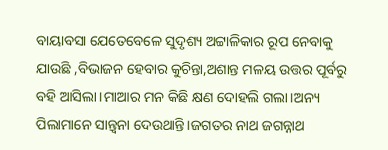ବାୟାବସା ଯେତେବେଳେ ସୁଦୃଶ୍ୟ ଅଟ୍ଟାଳିକାର ରୂପ ନେବାକୁ ଯାଉଛି ,ବିଭାଜନ ହେବାର କୁଚିନ୍ତା,ଅଶାନ୍ତ ମଳୟ ଉତ୍ତର ପୂର୍ବରୁ ବହି ଆସିଲା।ମାଆର ମନ କିଛି କ୍ଷଣ ଦୋହଲି ଗଲା।ଅନ୍ୟ ପିଲାମାନେ ସାନ୍ତ୍ବନା ଦେଉଥାନ୍ତି।ଜଗତର ନାଥ ଜଗନ୍ନାଥ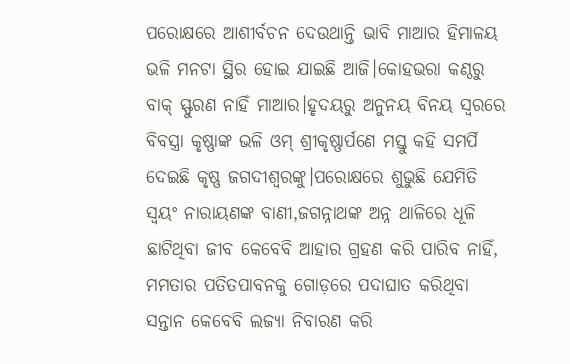ପରୋକ୍ଷରେ ଆଶୀର୍ବଚନ ଦେଉଥାନ୍ତି ଭାବି ମାଆର ହିମାଳୟ ଭଳି ମନଟା ସ୍ଥିର ହୋଇ ଯାଇଛି ଆଜି।କୋହଭରା କଣ୍ଠରୁ ବାକ୍ ସ୍ଫୁରଣ ନାହିଁ ମାଆର।ହୃଦୟରୁ ଅନୁନୟ ବିନୟ ସ୍ବରରେ ବିବସ୍ତ୍ରା କୃଷ୍ଣାଙ୍କ ଭଳି ଓମ୍ ଶ୍ରୀକୃଷ୍ଣାର୍ପଣେ ମସ୍ତୁ କହି ସମର୍ପି ଦେଇଛି କୃଷ୍ଣ ଜଗଦୀଶ୍ଵରଙ୍କୁ।ପରୋକ୍ଷରେ ଶୁଭୁଛି ଯେମିତି ସ୍ଵୟଂ ନାରାୟଣଙ୍କ ବାଣୀ,ଜଗନ୍ନାଥଙ୍କ ଅନ୍ନ ଥାଳିରେ ଧୂଳି ଛାଟିଥିବା ଜୀବ କେବେବି ଆହାର ଗ୍ରହଣ କରି ପାରିବ ନାହିଁ, ମମତାର ପତିତପାବନକୁ ଗୋଡ଼ରେ ପଦାଘାତ କରିଥିବା ସନ୍ତାନ କେବେବି ଲଜ୍ୟା ନିବାରଣ କରି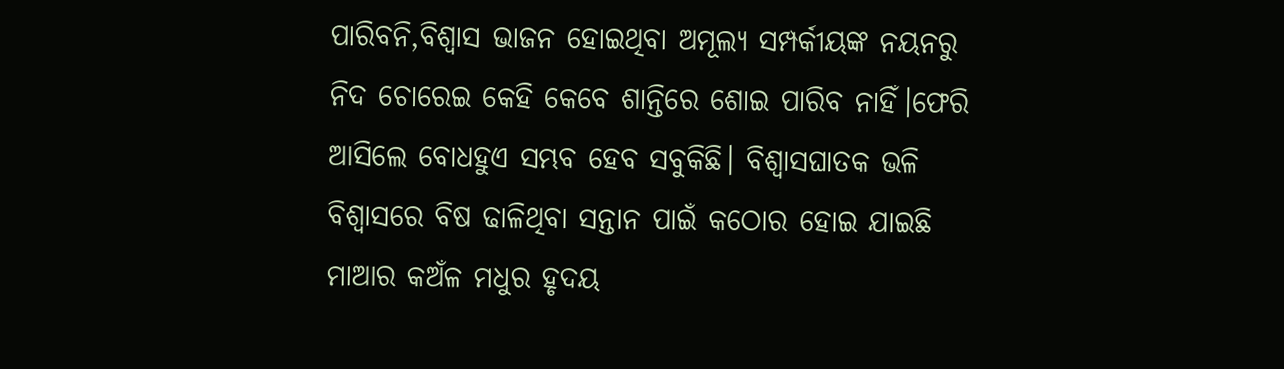ପାରିବନି,ବିଶ୍ଵାସ ଭାଜନ ହୋଇଥିବା ଅମୂଲ୍ୟ ସମ୍ପର୍କୀୟଙ୍କ ନୟନରୁ ନିଦ ଚୋରେଇ କେହି କେବେ ଶାନ୍ତିରେ ଶୋଇ ପାରିବ ନାହିଁ।ଫେରି ଆସିଲେ ବୋଧହୁଏ ସମ୍ଭବ ହେବ ସବୁକିଛି। ବିଶ୍ଵାସଘାତକ ଭଳି ବିଶ୍ଵାସରେ ବିଷ ଢାଳିଥିବା ସନ୍ତାନ ପାଇଁ କଠୋର ହୋଇ ଯାଇଛି ମାଆର କଅଁଳ ମଧୁର ହୃଦୟ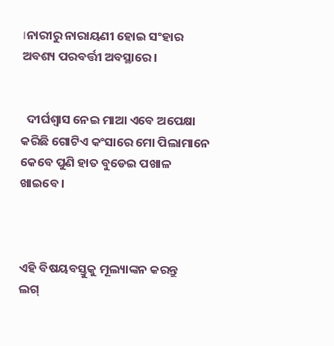।ନାରୀରୁ ନାରାୟଣୀ ହୋଇ ସଂହାର ଅବଶ୍ୟ ପରବର୍ତ୍ତୀ ଅବସ୍ଥାରେ।


  ଦୀର୍ଘଶ୍ଵାସ ନେଇ ମାଆ ଏବେ ଅପେକ୍ଷା କରିଛି ଗୋଟିଏ କଂସାରେ ମୋ ପିଲାମାନେ କେବେ ପୁଣି ହାତ ବୁଡେଇ ପଖାଳ ଖାଇବେ ।



ଏହି ବିଷୟବସ୍ତୁକୁ ମୂଲ୍ୟାଙ୍କନ କରନ୍ତୁ
ଲଗ୍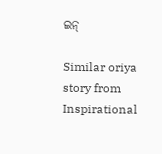ଇନ୍

Similar oriya story from Inspirational